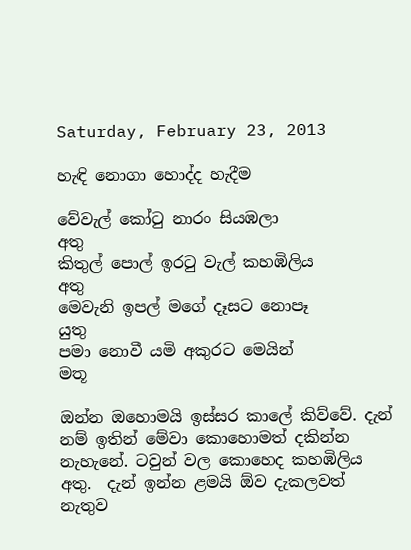Saturday, February 23, 2013

හැඳි නොගා හොද්ද හැදීම

වේවැල් කෝටු නාරං සියඹලා                       අතු
කිතුල් පොල් ඉරටු වැල් කහඹිලිය                 අතු
මෙවැනි ඉපල් මගේ දෑසට නොපෑ                 යුතු
පමා නොවී යමි අකුරට මෙයින්                     මතූ

ඔන්න ඔහොමයි ඉස්සර කාලේ කිව්වේ. දැන් නම් ඉතින් මේවා කොහොමත් දකින්න නැහැනේ. ටවුන් වල කොහෙද කහඹිලිය අතු.  දැන් ඉන්න ළමයි ඕව දැකලවත් නැතුව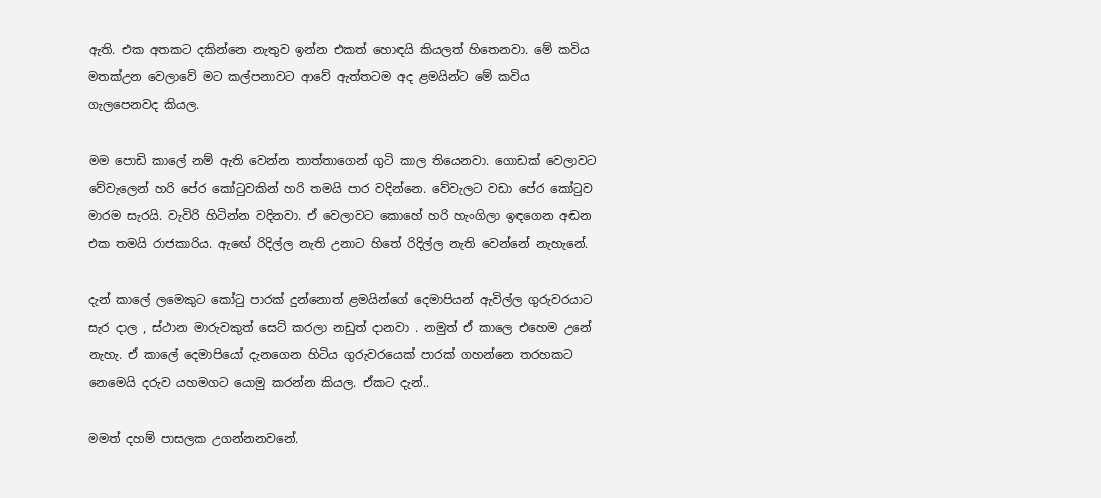ඇති. එක අතකට දකින්නෙ නැතුව ඉන්න එකත් හොඳයි කියලත් හිතෙනවා. මේ කවිය මතක්උන වෙලාවේ මට කල්පනාවට ආවේ ඇත්තටම අද ළමයින්ට මේ කවිය ගැලපෙනවද කියල.

මම පොඩි කාලේ නම් ඇති වෙන්න තාත්තාගෙන් ගුටි කාල තියෙනවා. ගොඩක් වෙලාවට වේවැලෙන් හරි පේර කෝටුවකින් හරි තමයි පාර වදින්නෙ. වේවැලට වඩා පේර කෝටුව මාරම සැරයි. වැවිරි හිටින්න වදිනවා. ඒ වෙලාවට කොහේ හරි හැංගිලා ඉඳගෙන අඬන එක තමයි රාජකාරිය. ඇඟේ රිදිල්ල නැති උනාට හිතේ රිදිල්ල නැති වෙන්නේ නැහැනේ.

දැන් කාලේ ලමෙකුට කෝටු පාරක් දුන්නොත් ළමයින්ගේ දෙමාපියන් ඇවිල්ල ගුරුවරයාට සැර දාල , ස්ථාන මාරුවකුත් සෙට් කරලා නඩුත් දානවා . නමුත් ඒ කාලෙ එහෙම උනේ නැහැ. ඒ කාලේ දෙමාපියෝ දැනගෙන හිටිය ගුරුවරයෙක් පාරක් ගහන්නෙ තරහකට නෙමෙයි දරුව යහමගට යොමු කරන්න කියල. ඒකට දැන්..

මමත් දහම් පාසලක උගන්නනවනේ.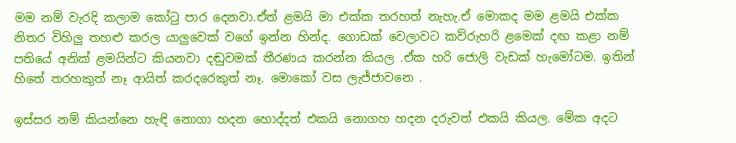මම නම් වැරදි කලාම කෝටු පාර දෙනවා.ඒත් ළමයි මා එක්ක තරහත් නැහැ.ඒ මොකද මම ළමයි එක්ක නිතර විහිලු තහළු කරල යාලුවෙක් වගේ ඉන්න හින්ද. ගොඩක් වෙලාවට කව්රුහරි ළමෙක් දඟ කළා නම් පතියේ අනික් ළමයින්ට කියනවා දඬුවමක් තීරණය කරන්න කියල .ඒක හරි ජොලි වැඩක් හැමෝටම. ඉතින් හිතේ තරහකුත් නෑ ආයිත් කරදරෙකුත් නෑ. මොකෝ වස ලැජ්ජාවනෙ .

ඉස්සර නම් කියන්නෙ හැඳි නොගා හදන හොද්දත් එකයි නොගහ හදන දරුවත් එකයි කියල. මේක අදට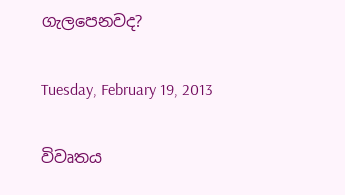ගැලපෙනවද?

Tuesday, February 19, 2013

විවෘතය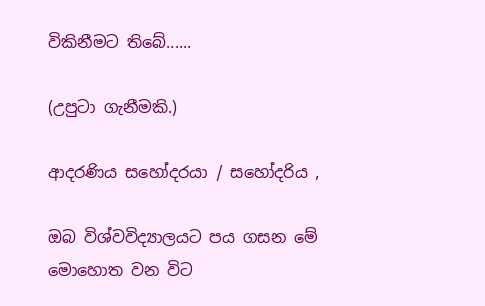විකිනීමට තිබේ......

(උපුටා ගැනීමකි.)

ආදරණිය සහෝදරයා / සහෝදරිය ,

ඔබ විශ්වවිද්‍යාලයට පය ගසන මේ මොහොත වන විට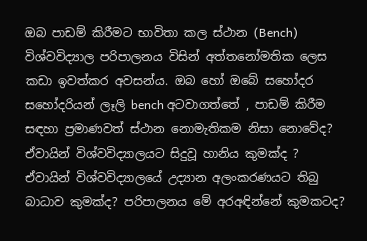ඔබ පාඩම් කිරීමට භාවිතා කල ස්ථාන (Bench) විශ්වවිද්‍යාල පරිපාලනය විසින් අත්තනෝමතික ලෙස කඩා ඉවත්කර අවසන්ය. ඔබ හෝ ඔබේ සහෝදර සහෝදරියන් ලෑලි bench අටවාගත්තේ , පාඩම් කිරීම සඳහා ප්‍රමාණවත් ස්ථාන නොමැතිකම නිසා නොවේද? ඒවායින් විශ්වවිද්‍යාලයට සිදුවූ හානිය කුමක්ද ? ඒවායින් විශ්වවිද්‍යාලයේ උද්‍යාන අලංකරණයට තිබු බාධාව කුමක්ද? පරිපාලනය මේ අරඅඳින්නේ කුමකටද?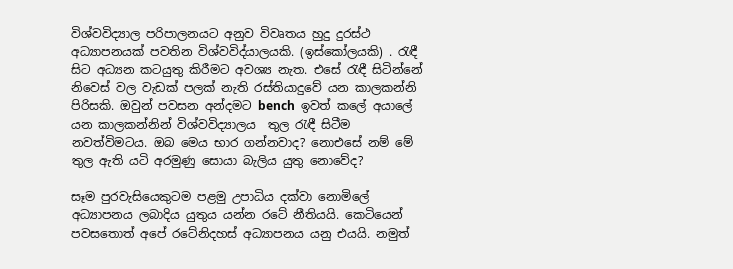විශ්වවිද්‍යාල පරිපාලනයට අනුව විවෘතය හුදු දුරස්ථ අධ්‍යාපනයක් පවතින විශ්වවිද්යාලයකි. (ඉස්කෝලයකි) . රැඳී සිට අධ්‍යන කටයුතු කිරීමට අවශ්‍ය නැත. එසේ රැඳී සිටින්නේ නිවෙස් වල වැඩක් පලක් නැති රස්තියාදුවේ යන කාලකන්නි පිරිසකි. ඔවුන් පවසන අන්දමට bench  ඉවත් කලේ අයාලේ යන කාලකන්නින් විශ්වවිද්‍යාලය  තුල රැඳී සිටීම නවත්විමටය. ඔබ මෙය භාර ගන්නවාද? නොඑසේ නම් මේ තුල ඇති යටි අරමුණු සොයා බැලිය යුතු නොවේද?

සෑම පුරවැසියෙකුටම පළමු උපාධිය දක්වා නොමිලේ අධ්‍යාපනය ලබාදිය යුතුය යන්න රටේ නීතියයි. කෙටියෙන් පවසතොත් අපේ රටේනිදහස් අධ්‍යාපනය යනු එයයි. නමුත්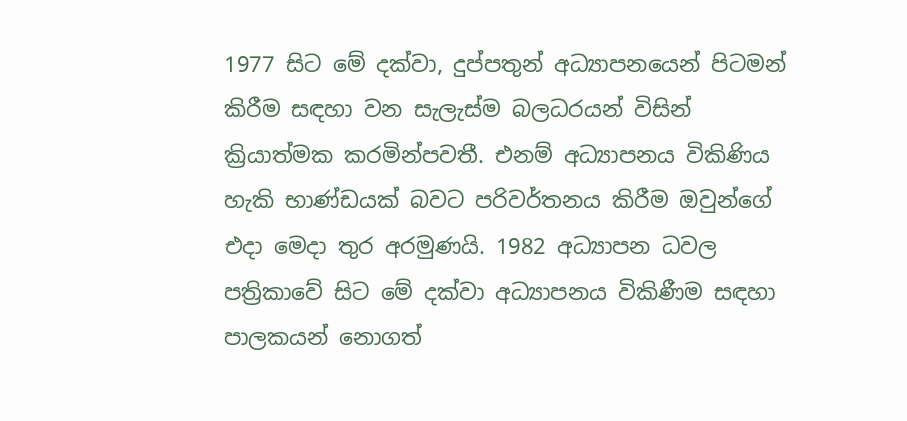1977 සිට මේ දක්වා, දුප්පතුන් අධ්‍යාපනයෙන් පිටමන් කිරීම සඳහා වන සැලැස්ම බලධරයන් විසින් ක්‍රියාත්මක කරමින්පවතී. එනම් අධ්‍යාපනය විකිණිය හැකි භාණ්ඩයක් බවට පරිවර්තනය කිරීම ඔවුන්ගේ එදා මෙදා තුර අරමුණයි. 1982 අධ්‍යාපන ධවල පත්‍රිකාවේ සිට මේ දක්වා අධ්‍යාපනය විකිණීම සඳහා පාලකයන් නොගත්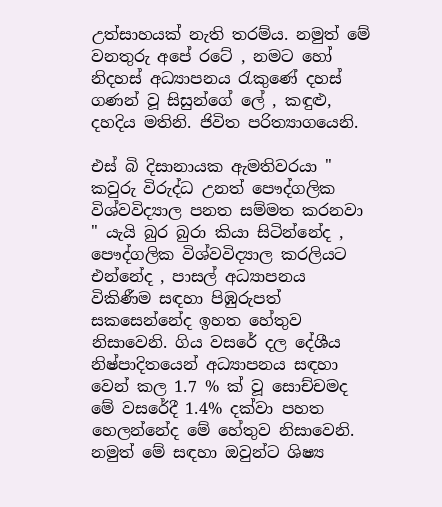උත්සාහයක් නැති තරම්ය. නමුත් මේ වනතුරු අපේ රටේ , නමට හෝ නිදහස් අධ්‍යාපනය රැකුණේ දහස් ගණන් වූ සිසුන්ගේ ලේ , කඳුළු, දහදිය මතිනි. ජිවිත පරිත්‍යාගයෙනි.

එස් බි දිසානායක ඇමතිවරයා " කවුරු විරුද්ධ උනත් පෞද්ගලික විශ්වවිද්‍යාල පනත සම්මත කරනවා " යැයි බුර බුරා කියා සිටින්නේද , පෞද්ගලික විශ්වවිද්‍යාල කරලියට එන්නේද , පාසල් අධ්‍යාපනය විකිණීම සඳහා පිඹුරුපත් සකසෙන්නේද ඉහත හේතුව නිසාවෙනි. ගිය වසරේ දල දේශීය නිෂ්පාදිතයෙන් අධ්‍යාපනය සඳහා වෙන් කල 1.7 % ක් වූ සොච්චමද මේ වසරේදී 1.4% දක්වා පහත හෙලන්නේද මේ හේතුව නිසාවෙනි. නමුත් මේ සඳහා ඔවුන්ට ශිෂ්‍ය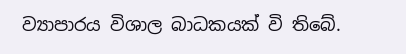ව්‍යාපාරය විශාල බාධකයක් වි තිබේ.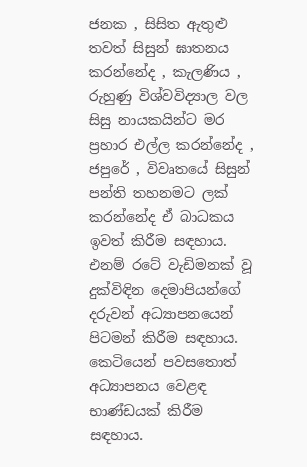ජනක , සිසිත ඇතුළු තවත් සිසුන් ඝාතනය කරන්නේද , කැලණිය , රුහුණු විශ්වවිද්‍යාල වල සිසු නායකයින්ට මර ප්‍රහාර එල්ල කරන්නේද , ජපුරේ , විවෘතයේ සිසුන් පන්ති තහනමට ලක් කරන්නේද ඒ බාධකය ඉවත් කිරීම සඳහාය. එනම් රටේ වැඩිමනක් වූ දුක්විඳින දෙමාපියන්ගේ දරුවන් අධ්‍යාපනයෙන් පිටමන් කිරීම සඳහාය. කෙටියෙන් පවසතොත් අධ්‍යාපනය වෙළඳ භාණ්ඩයක් කිරීම සඳහාය.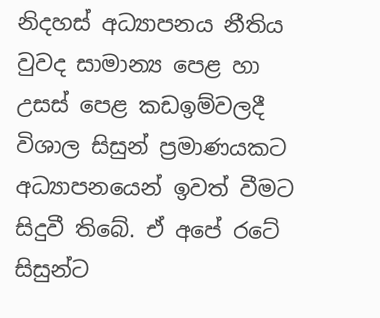නිදහස් අධ්‍යාපනය නීතිය වුවද සාමාන්‍ය පෙළ හා උසස් පෙළ කඩඉම්වලදී විශාල සිසුන් ප්‍රමාණයකට අධ්‍යාපනයෙන් ඉවත් වීමට සිදුවී තිබේ. ඒ අපේ රටේ සිසුන්ට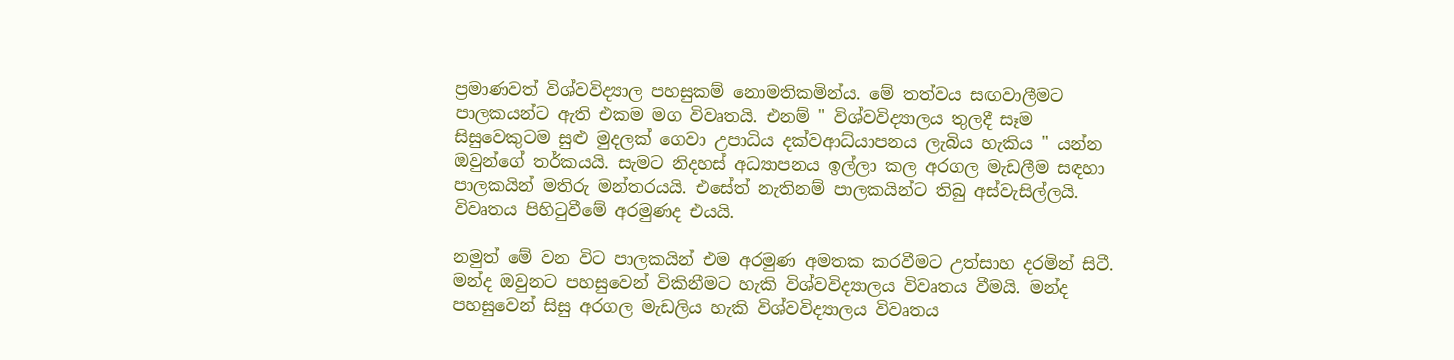ප්‍රමාණවත් විශ්වවිද්‍යාල පහසුකම් නොමතිකමින්ය. මේ තත්වය සඟවාලීමට පාලකයන්ට ඇති එකම මග විවෘතයි. එනම් " විශ්වවිද්‍යාලය තුලදී සෑම සිසුවෙකුටම සුළු මුදලක් ගෙවා උපාධිය දක්වආධ්යාපනය ලැබිය හැකිය " යන්න ඔවුන්ගේ තර්කයයි. සැමට නිදහස් අධ්‍යාපනය ඉල්ලා කල අරගල මැඩලීම සඳහා පාලකයින් මතිරු මන්තරයයි. එසේත් නැතිනම් පාලකයින්ට තිබු අස්වැසිල්ලයි. විවෘතය පිහිටුවීමේ අරමුණද එයයි.

නමුත් මේ වන විට පාලකයින් එම අරමුණ අමතක කරවීමට උත්සාහ දරමින් සිටී. මන්ද ඔවුනට පහසුවෙන් විකිනීමට හැකි විශ්වවිද්‍යාලය විවෘතය වීමයි. මන්ද පහසුවෙන් සිසු අරගල මැඩලිය හැකි විශ්වවිද්‍යාලය විවෘතය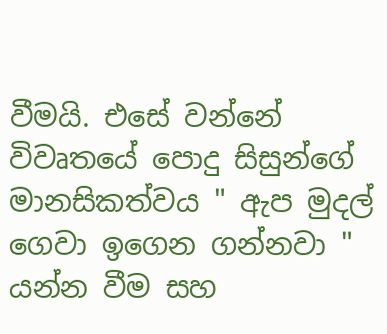වීමයි. එසේ වන්නේ විවෘතයේ පොදු සිසුන්ගේ මානසිකත්වය " ඇප මුදල් ගෙවා ඉගෙන ගන්නවා " යන්න වීම සහ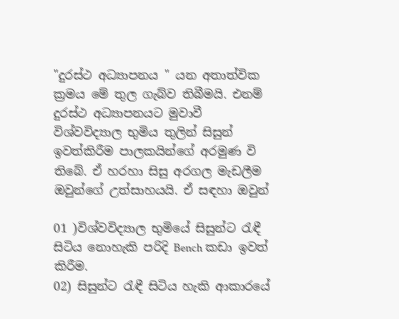"දුරස්ථ අධ්‍යාපනය " යන අතාත්වික ක්‍රමය මේ තුල ගැබ්ව තිබීමයි. එනම් දුරස්ථ අධ්‍යාපනයට මුවාවී විශ්වවිද්‍යාල භුමිය තුලින් සිසුන් ඉවත්කිරීම පාලකයින්ගේ අරමුණ වි තිබේ. ඒ හරහා සිසු අරගල මැඩලීම ඔවුන්ගේ උත්සාහයයි. ඒ සඳහා ඔවුන්

01 )විශ්වවිද්‍යාල භුමියේ සිසුන්ට රැඳී සිටිය නොහැකි පරිදි Bench කඩා ඉවත් කිරීම.
02) සිසුන්ට රැඳී සිටිය හැකි ආකාරයේ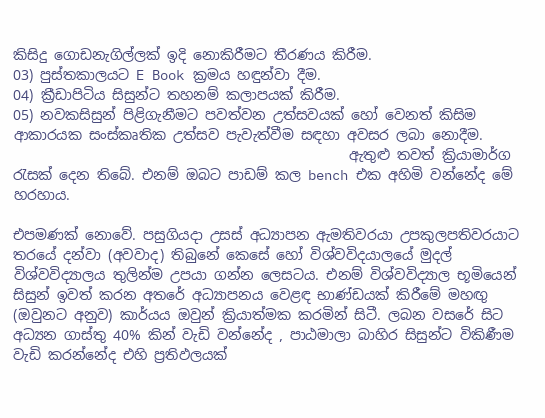කිසිදු ගොඩනැගිල්ලක් ඉදි නොකිරීමට තීරණය කිරීම.
03) පුස්තකාලයට E Book ක්‍රමය හඳුන්වා දීම.
04) ක්‍රීඩාපිටිය සිසුන්ට තහනම් කලාපයක් කිරීම.
05) නවකසිසුන් පිළිගැනීමට පවත්වන උත්සවයක් හෝ වෙනත් කිසිම ආකාරයක සංස්කෘතික උත්සව පැවැත්වීම සඳහා අවසර ලබා නොදීම.
                                                ඇතුළු තවත් ක්‍රියාමාර්ග රැසක් දෙන තිබේ. එනම් ඔබට පාඩම් කල bench එක අහිමි වන්නේද මේ හරහාය.

එපමණක් නොවේ. පසුගියදා උසස් අධ්‍යාපන ඇමතිවරයා උපකුලපතිවරයාට තරයේ දන්වා (අවවාද) තිබුනේ කෙසේ හෝ විශ්වවිදයාලයේ මුදල් විශ්වවිද්‍යාලය තුලින්ම උපයා ගන්න ලෙසටය. එනම් විශ්වවිද්‍යාල භූමියෙන් සිසුන් ඉවත් කරන අතරේ අධ්‍යාපනය වෙළඳ භාණ්ඩයක් කිරීමේ මහඟු (ඔවුනට අනුව) කාර්යය ඔවුන් ක්‍රියාත්මක කරමින් සිටී. ලබන වසරේ සිට අධ්‍යන ගාස්තු 40% කින් වැඩි වන්නේද , පාඨමාලා බාහිර සිසුන්ට විකිණීම වැඩි කරන්නේද එහි ප්‍රතිඵලයක්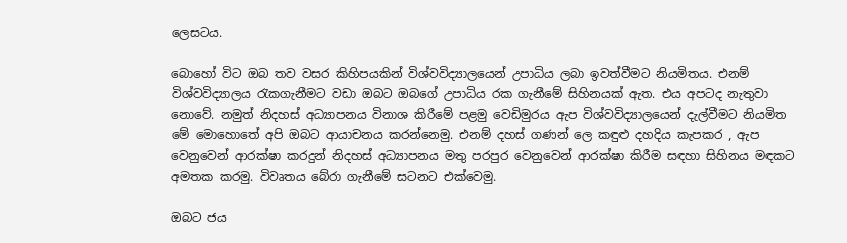ලෙසටය.

බොහෝ විට ඔබ තව වසර කිහිපයකින් විශ්වවිද්‍යාලයෙන් උපාධිය ලබා ඉවත්වීමට නියමිතය. එනම් විශ්වවිද්‍යාලය රැකගැනීමට වඩා ඔබට ඔබගේ උපාධිය රක ගැනීමේ සිහිනයක් ඇත. එය අපටද නැතුවා නොවේ. නමුත් නිදහස් අධ්‍යාපනය විනාශ කිරීමේ පළමු වෙඩිමුරය ඇප විශ්වවිද්‍යාලයෙන් දැල්වීමට නියමිත මේ මොහොතේ අපි ඔබට ආයාචනය කරන්නෙමු. එනම් දහස් ගණන් ලෙ කඳුළු දහදිය කැපකර , ඇප වෙනුවෙන් ආරක්ෂා කරදුන් නිදහස් අධ්‍යාපනය මතු පරපුර වෙනුවෙන් ආරක්ෂා කිරීම සඳහා සිහිනය මඳකට අමතක කරමු. විවෘතය බේරා ගැනීමේ සටනට එක්වෙමු.

ඔබට ජය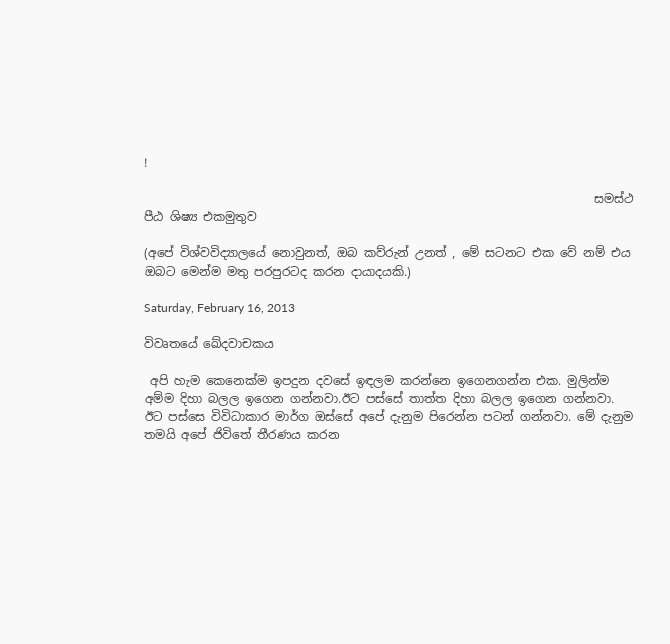!

                                                                           සමස්ථ පීඨ ශිෂ්‍ය එකමුතුව

(අපේ විශ්වවිද්‍යාලයේ නොවුනත්, ඔබ කව්රුන් උනත් , මේ සටනට එක වේ නම් එය ඔබට මෙන්ම මතු පරපුරටද කරන දායාදයකි.)

Saturday, February 16, 2013

විවෘතයේ ඛේදවාචකය

 අපි හැම කෙනෙක්ම ඉපදුන දවසේ ඉඳලම කරන්නෙ ඉගෙනගන්න එක. මුලින්ම අම්ම දිහා බලල ඉගෙන ගන්නවා.ඊට පස්සේ තාත්ත දිහා බලල ඉගෙන ගන්නවා. ඊට පස්සෙ විවිධාකාර මාර්ග ඔස්සේ අපේ දැනුම පිරෙන්න පටන් ගන්නවා. මේ දැනුම තමයි අපේ ජිවිතේ තීරණය කරන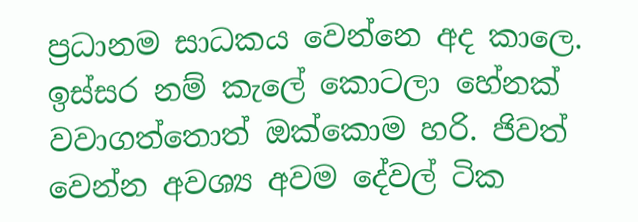ප්‍රධානම සාධකය වෙන්නෙ අද කාලෙ. ඉස්සර නම් කැලේ කොටලා හේනක් වවාගත්තොත් ඔක්කොම හරි. ජිවත් වෙන්න අවශ්‍ය අවම දේවල් ටික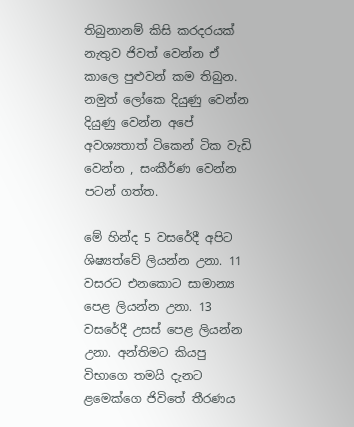තිබුනානම් කිසි කරදරයක් නැතුව ජිවත් වෙන්න ඒ කාලෙ පුළුවන් කම තිබුන. නමුත් ලෝකෙ දියුණු වෙන්න දියුණු වෙන්න අපේ අවශ්‍යතාත් ටිකෙන් ටික වැඩි වෙන්න , සංකීර්ණ වෙන්න පටන් ගත්ත.

මේ හින්ද 5 වසරේදී අපිට ශිෂ්‍යත්වේ ලියන්න උනා. 11 වසරට එනකොට සාමාන්‍ය පෙළ ලියන්න උනා. 13 වසරේදී උසස් පෙළ ලියන්න උනා. අන්තිමට කියපු විභාගෙ තමයි දැනට ළමෙක්ගෙ ජිවිතේ තීරණය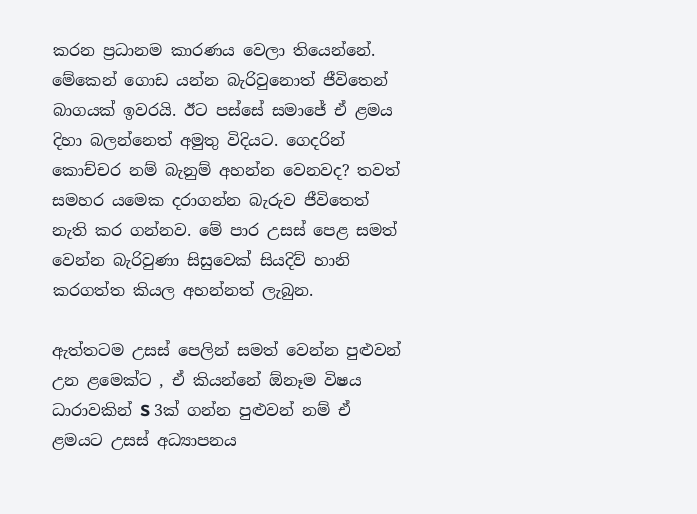කරන ප්‍රධානම කාරණය වෙලා තියෙන්නේ. මේකෙන් ගොඩ යන්න බැරිවුනොත් ජීවිතෙන් බාගයක් ඉවරයි. ඊට පස්සේ සමාජේ ඒ ළමය දිහා බලන්නෙත් අමුතු විදියට. ගෙදරින් කොච්චර නම් බැනුම් අහන්න වෙනවද? තවත් සමහර යමෙක දරාගන්න බැරුව ජීවිතෙත් නැති කර ගන්නව. මේ පාර උසස් පෙළ සමත් වෙන්න බැරිවුණා සිසුවෙක් සියදිව් හානි කරගත්ත කියල අහන්නත් ලැබුන.

ඇත්තටම උසස් පෙලින් සමත් වෙන්න පුළුවන් උන ළමෙක්ට , ඒ කියන්නේ ඕනෑම විෂය ධාරාවකින් S 3ක් ගන්න පුළුවන් නම් ඒ ළමයට උසස් අධ්‍යාපනය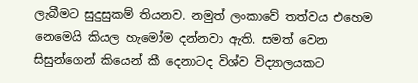ලැබීමට සුදුසුකම් තියනව. නමුත් ලංකාවේ තත්වය එහෙම නෙමෙයි කියල හැමෝම දන්නවා ඇති. සමත් වෙන සිසුන්ගෙන් කියෙන් කී දෙනාටද විශ්ව විද්‍යාලයකට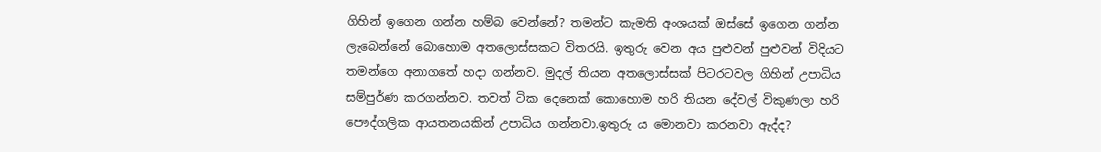ගිහින් ඉගෙන ගන්න හම්බ වෙන්නේ? තමන්ට කැමති අංශයක් ඔස්සේ ඉගෙන ගන්න ලැබෙන්නේ බොහොම අතලොස්සකට විතරයි. ඉතුරු වෙන අය පුළුවන් පුළුවන් විදියට තමන්ගෙ අනාගතේ හදා ගන්නව. මුදල් තියන අතලොස්සක් පිටරටවල ගිහින් උපාධිය සම්පුර්ණ කරගන්නව. තවත් ටික දෙනෙක් කොහොම හරි තියන දේවල් විකුණලා හරි පෞද්ගලික ආයතනයකින් උපාධිය ගන්නවා.ඉතුරු ය මොනවා කරනවා ඇද්ද?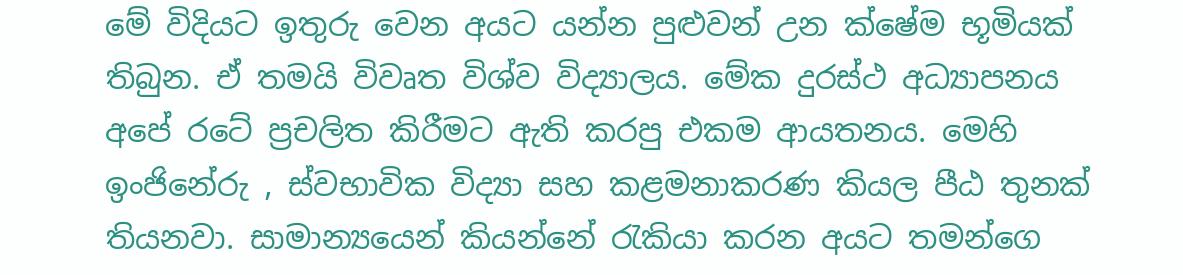මේ විදියට ඉතුරු වෙන අයට යන්න පුළුවන් උන ක්ෂේම භූමියක් තිබුන. ඒ තමයි විවෘත විශ්ව විද්‍යාලය. මේක දුරස්ථ අධ්‍යාපනය අපේ රටේ ප්‍රචලිත කිරීමට ඇති කරපු එකම ආයතනය. මෙහි ඉංජිනේරු , ස්වභාවික විද්‍යා සහ කළමනාකරණ කියල පීඨ තුනක් තියනවා. සාමාන්‍යයෙන් කියන්නේ රැකියා කරන අයට තමන්ගෙ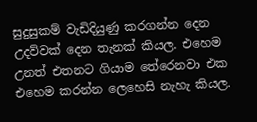සුදුසුකම් වැඩිදියුණු කරගන්න දෙන උදව්වක් දෙන තැනක් කියල. එහෙම උනත් එතනට ගියාම තේරෙනවා එක එහෙම කරන්න ලෙහෙසි නැහැ කියල.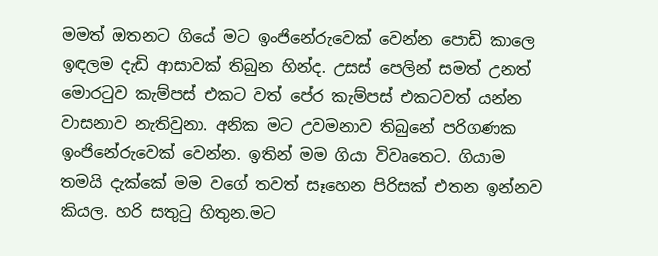මමත් ඔතනට ගියේ මට ඉංජිනේරුවෙක් වෙන්න පොඩි කාලෙ ඉඳලම දැඩි ආසාවක් තිබුන හින්ද. උසස් පෙලින් සමත් උනත් මොරටුව කැම්පස් එකට වත් පේර කැම්පස් එකටවත් යන්න වාසනාව නැතිවුනා. අනික මට උවමනාව තිබුනේ පරිගණක ඉංජිනේරුවෙක් වෙන්න. ඉතින් මම ගියා විවෘතෙට. ගියාම තමයි දැක්කේ මම වගේ තවත් සෑහෙන පිරිසක් එතන ඉන්නව කියල. හරි සතුටු හිතුන.මට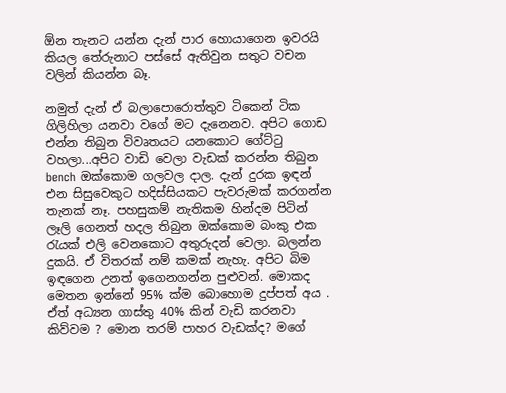ඕන තැනට යන්න දැන් පාර හොයාගෙන ඉවරයි කියල තේරුනාට පස්සේ ඇතිවුන සතුට වචන වලින් කියන්න බෑ.

නමුත් දැන් ඒ බලාපොරොත්තුව ටිකෙන් ටික ගිලිහිලා යනවා වගේ මට දැනෙනව. අපිට ගොඩ එන්න තිබුන විවෘතයට යනකොට ගේට්ටු වහලා...අපිට වාඩි වෙලා වැඩක් කරන්න තිබුන bench ඔක්කොම ගලවල දාල. දැන් දුරක ඉඳන් එන සිසුවෙකුට හදිස්සියකට පැවරුමක් කරගන්න තැනක් නෑ. පහසුකම් නැතිකම හින්දම පිටින් ලෑලි ගෙනත් හදල තිබුන ඔක්කොම බංකු එක රැයක් එලි වෙනකොට අතුරුදන් වෙලා. බලන්න දුකයි. ඒ විතරක් නම් කමක් නැහැ. අපිට බිම ඉඳගෙන උනත් ඉගෙනගන්න පුළුවන්. මොකද මෙතන ඉන්නේ 95% ක්ම බොහොම දුප්පත් අය . ඒත් අධ්‍යන ගාස්තු 40% කින් වැඩි කරනවා කිව්වම ? මොන තරම් පාහර වැඩක්ද? මගේ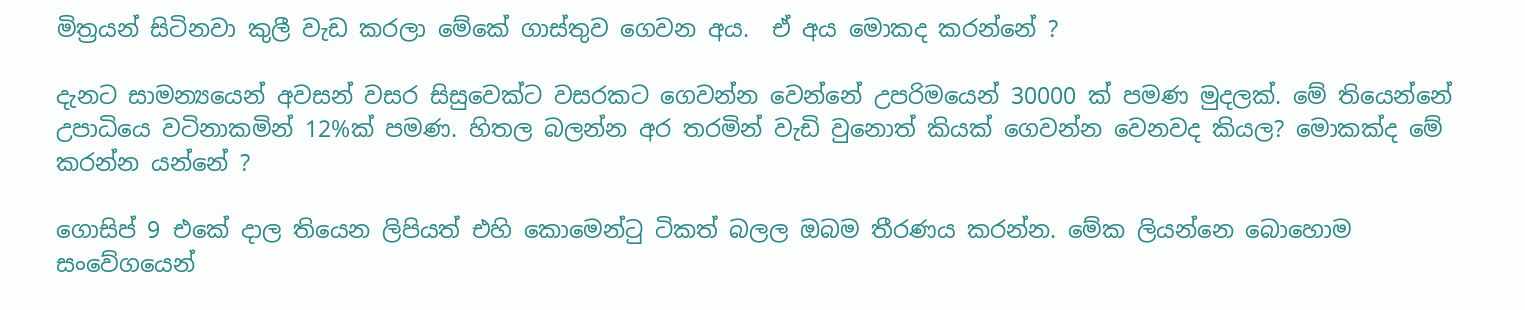මිත්‍රයන් සිටිනවා කුලී වැඩ කරලා මේකේ ගාස්තුව ගෙවන අය.  ඒ අය මොකද කරන්නේ ?

දැනට සාමන්‍යයෙන් අවසන් වසර සිසුවෙක්ට වසරකට ගෙවන්න වෙන්නේ උපරිමයෙන් 30000 ක් පමණ මුදලක්. මේ තියෙන්නේ උපාධියෙ වටිනාකමින් 12%ක් පමණ. හිතල බලන්න අර තරමින් වැඩි වුනොත් කියක් ගෙවන්න වෙනවද කියල? මොකක්ද මේ කරන්න යන්නේ ?

ගොසිප් 9 එකේ දාල තියෙන ලිපියත් එහි කොමෙන්ටු ටිකත් බලල ඔබම තීරණය කරන්න. මේක ලියන්නෙ බොහොම සංවේගයෙන්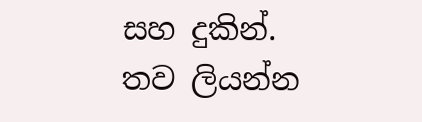සහ දුකින්. තව ලියන්න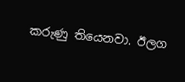කරුණු තියෙනවා. ඊලග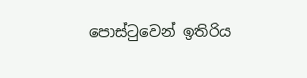පොස්ටුවෙන් ඉතිරිය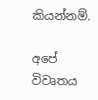කියන්නම්.

අපේ විවෘතය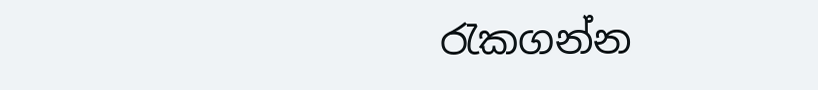රැකගන්න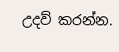උදව් කරන්න.